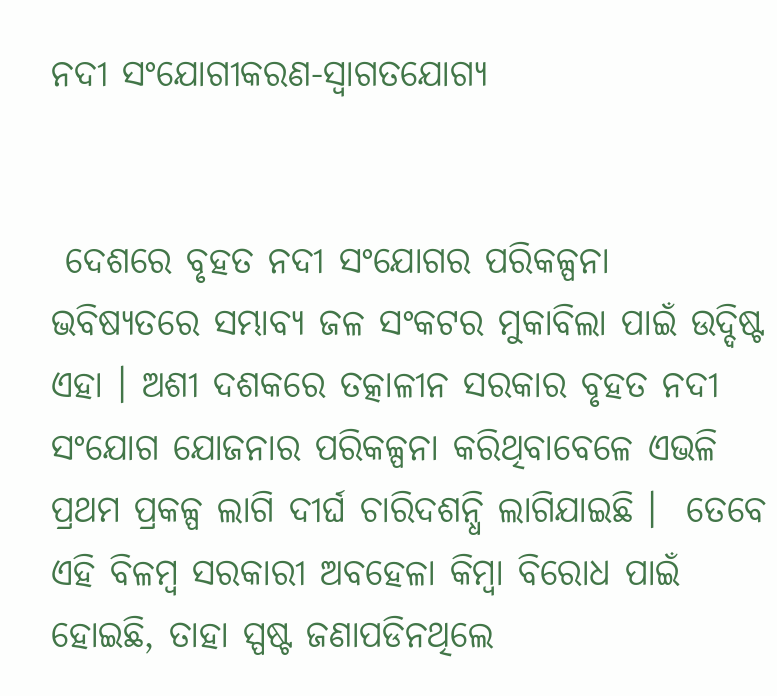ନଦୀ ସଂଯୋଗୀକରଣ-ସ୍ୱାଗତଯୋଗ୍ୟ


 ଦେଶରେ ବୃହତ ନଦୀ ସଂଯୋଗର ପରିକଳ୍ପନା ଭବିଷ୍ୟତରେ ସମ୍ଭାବ୍ୟ ଜଳ ସଂକଟର ମୁକାବିଲା ପାଇଁ ଉଦ୍ଦିଷ୍ଟ ଏହା । ଅଶୀ ଦଶକରେ ତତ୍କାଳୀନ ସରକାର ବୃହତ ନଦୀ ସଂଯୋଗ ଯୋଜନାର ପରିକଳ୍ପନା କରିଥିବାବେଳେ ଏଭଳି ପ୍ରଥମ ପ୍ରକଳ୍ପ ଲାଗି ଦୀର୍ଘ ଚାରିଦଶନ୍ଧି ଲାଗିଯାଇଛି ।  ତେବେ ଏହି ବିଳମ୍ବ ସରକାରୀ ଅବହେଳା କିମ୍ବା ବିରୋଧ ପାଇଁ ହୋଇଛି, ତାହା ସ୍ପଷ୍ଟ ଜଣାପଡିନଥିଲେ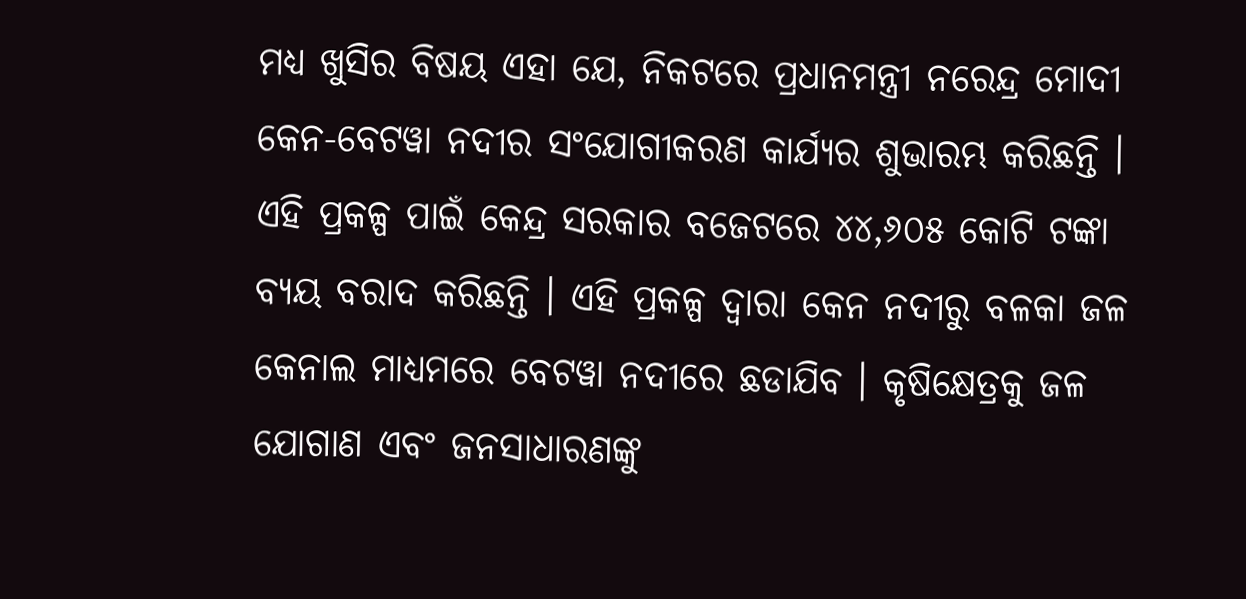ମଧ୍ୟ ଖୁସିର ବିଷୟ ଏହା ଯେ, ନିକଟରେ ପ୍ରଧାନମନ୍ତ୍ରୀ ନରେନ୍ଦ୍ର ମୋଦୀ କେନ-ବେଟୱା ନଦୀର ସଂଯୋଗୀକରଣ କାର୍ଯ୍ୟର ଶୁଭାରମ୍ଭ କରିଛନ୍ତି । ଏହି ପ୍ରକଳ୍ପ ପାଇଁ କେନ୍ଦ୍ର ସରକାର ବଜେଟରେ ୪୪,୬୦୫ କୋଟି ଟଙ୍କା ବ୍ୟୟ ବରାଦ କରିଛନ୍ତି । ଏହି ପ୍ରକଳ୍ପ ଦ୍ୱାରା କେନ ନଦୀରୁ ବଳକା ଜଳ କେନାଲ ମାଧ୍ୟମରେ ବେଟୱା ନଦୀରେ ଛଡାଯିବ । କୃଷିକ୍ଷେତ୍ରକୁ ଜଳ ଯୋଗାଣ ଏବଂ ଜନସାଧାରଣଙ୍କୁ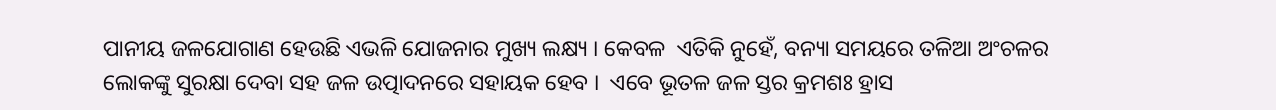ପାନୀୟ ଜଳଯୋଗାଣ ହେଉଛି ଏଭଳି ଯୋଜନାର ମୁଖ୍ୟ ଲକ୍ଷ୍ୟ । କେବଳ  ଏତିକି ନୁହେଁ, ବନ୍ୟା ସମୟରେ ତଳିଆ ଅଂଚଳର ଲୋକଙ୍କୁ ସୁରକ୍ଷା ଦେବା ସହ ଜଳ ଉତ୍ପାଦନରେ ସହାୟକ ହେବ ।  ଏବେ ଭୂତଳ ଜଳ ସ୍ତର କ୍ରମଶଃ ହ୍ରାସ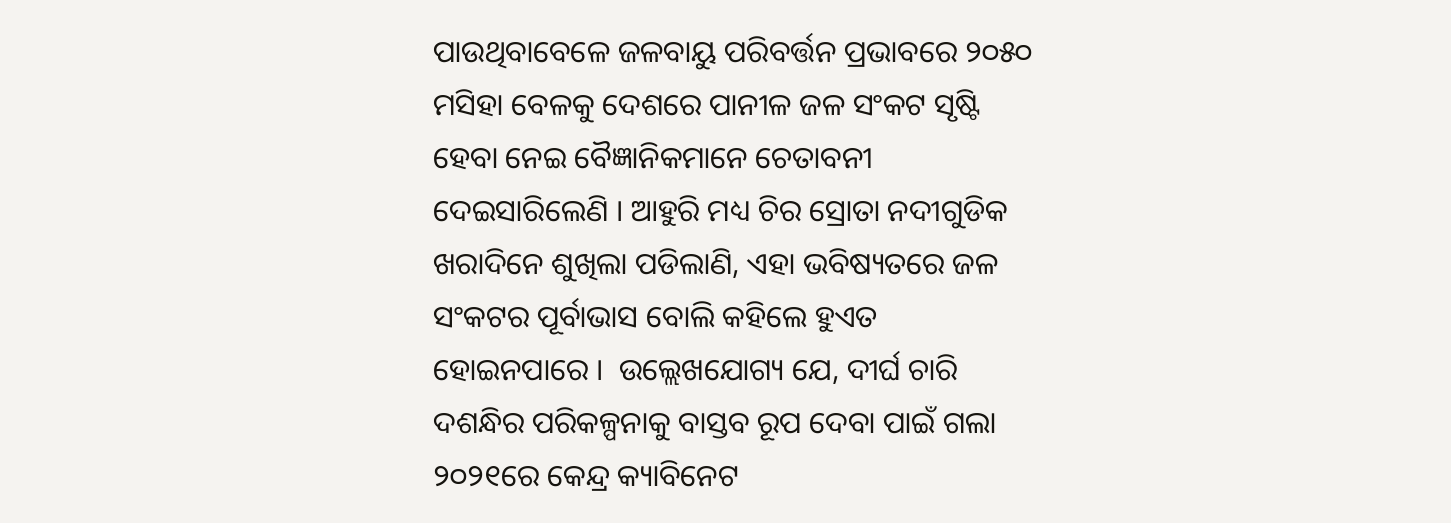ପାଉଥିବାବେଳେ ଜଳବାୟୁ ପରିବର୍ତ୍ତନ ପ୍ରଭାବରେ ୨୦୫୦ ମସିହା ବେଳକୁ ଦେଶରେ ପାନୀଳ ଜଳ ସଂକଟ ସୃଷ୍ଟି ହେବା ନେଇ ବୈଜ୍ଞାନିକମାନେ ଚେତାବନୀ ଦେଇସାରିଲେଣି । ଆହୁରି ମଧ୍ୟ ଚିର ସ୍ରୋତା ନଦୀଗୁଡିକ ଖରାଦିନେ ଶୁଖିଲା ପଡିଲାଣି, ଏହା ଭବିଷ୍ୟତରେ ଜଳ ସଂକଟର ପୂର୍ବାଭାସ ବୋଲି କହିଲେ ହୁଏତ ହୋଇନପାରେ ।  ଉଲ୍ଲେଖଯୋଗ୍ୟ ଯେ, ଦୀର୍ଘ ଚାରି ଦଶନ୍ଧିର ପରିକଳ୍ପନାକୁ ବାସ୍ତବ ରୂପ ଦେବା ପାଇଁ ଗଲା ୨୦୨୧ରେ କେନ୍ଦ୍ର କ୍ୟାବିନେଟ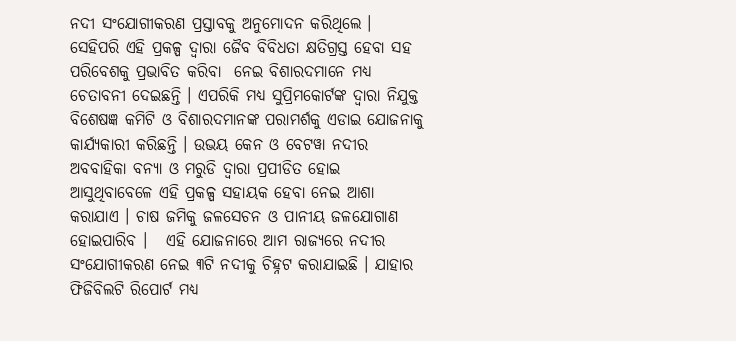ନଦୀ ସଂଯୋଗୀକରଣ ପ୍ରସ୍ତାବକୁ ଅନୁମୋଦନ କରିଥିଲେ ।  ସେହିପରି ଏହି ପ୍ରକଳ୍ପ ଦ୍ୱାରା ଜୈବ ବିବିଧତା କ୍ଷତିଗ୍ରସ୍ତ ହେବା ସହ ପରିବେଶକୁ ପ୍ରଭାବିତ କରିବା  ନେଇ ବିଶାରଦମାନେ ମଧ୍ୟ ଚେତାବନୀ ଦେଇଛନ୍ତି । ଏପରିକି ମଧ୍ୟ ସୁପ୍ରିମକୋର୍ଟଙ୍କ ଦ୍ୱାରା ନିଯୁକ୍ତ ବିଶେଷଜ୍ଞ କମିଟି ଓ ବିଶାରଦମାନଙ୍କ ପରାମର୍ଶକୁ ଏଡାଇ ଯୋଜନାକୁ କାର୍ଯ୍ୟକାରୀ କରିଛନ୍ତି । ଉଭୟ କେନ ଓ ବେଟୱା ନଦୀର ଅବବାହିକା ବନ୍ୟା ଓ ମରୁଡି ଦ୍ୱାରା ପ୍ରପୀଡିତ ହୋଇ ଆସୁଥିବାବେଳେ ଏହି ପ୍ରକଳ୍ପ ସହାୟକ ହେବା ନେଇ ଆଶା କରାଯାଏ । ଚାଷ ଜମିକୁ ଜଳସେଚନ ଓ ପାନୀୟ ଜଳଯୋଗାଣ ହୋଇପାରିବ ।   ଏହି ଯୋଜନାରେ ଆମ ରାଜ୍ୟରେ ନଦୀର ସଂଯୋଗୀକରଣ ନେଇ ୩ଟି ନଦୀକୁ ଚିହ୍ନଟ କରାଯାଇଛି । ଯାହାର ଫିଜିବିଲଟି ରିପୋର୍ଟ ମଧ୍ୟ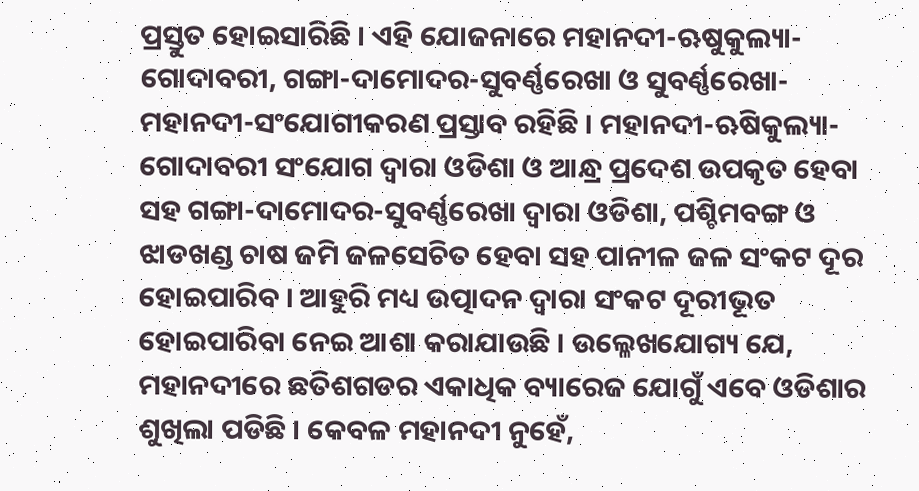ପ୍ରସ୍ତୁତ ହୋଇସାରିଛି । ଏହି ଯୋଜନାରେ ମହାନଦୀ-ଋଷୁକୁଲ୍ୟା-ଗୋଦାବରୀ, ଗଙ୍ଗା-ଦାମୋଦର-ସୁବର୍ଣ୍ଣରେଖା ଓ ସୁବର୍ଣ୍ଣରେଖା-ମହାନଦୀ-ସଂଯୋଗୀକରଣ ପ୍ରସ୍ତାବ ରହିଛି । ମହାନଦୀ-ଋଷିକୁଲ୍ୟା-ଗୋଦାବରୀ ସଂଯୋଗ ଦ୍ୱାରା ଓଡିଶା ଓ ଆନ୍ଧ୍ର ପ୍ରଦେଶ ଉପକୃତ ହେବା ସହ ଗଙ୍ଗା-ଦାମୋଦର-ସୁବର୍ଣ୍ଣରେଖା ଦ୍ୱାରା ଓଡିଶା, ପଶ୍ଚିମବଙ୍ଗ ଓ ଝାଡଖଣ୍ଡ ଚାଷ ଜମି ଜଳସେଚିତ ହେବା ସହ ପାନୀଳ ଜଳ ସଂକଟ ଦୂର ହୋଇପାରିବ । ଆହୁରି ମଧ୍ୟ ଉତ୍ପାଦନ ଦ୍ୱାରା ସଂକଟ ଦୂରୀଭୂତ ହୋଇପାରିବା ନେଇ ଆଶା କରାଯାଉଛି । ଉଲ୍ଳେଖଯୋଗ୍ୟ ଯେ, ମହାନଦୀରେ ଛତିଶଗଡର ଏକାଧିକ ବ୍ୟାରେଜ ଯୋଗୁଁ ଏବେ ଓଡିଶାର ଶୁଖିଲା ପଡିଛି । କେବଳ ମହାନଦୀ ନୁହେଁ,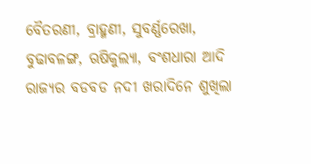ବୈତରଣୀ, ବ୍ରାହ୍ମଣୀ, ସୁବର୍ଣ୍ଣରେଖା, ବୁଢାବଳଙ୍ଗ, ଋଷିକୁଲ୍ୟା, ବଂଶଧାରା ଆଦି ରାଜ୍ୟର ବଡବଡ ନଦୀ ଖରାଦିନେ ଶୁଖିଲା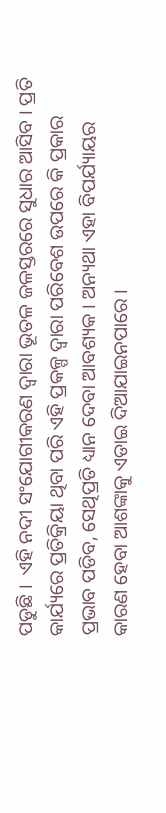ପଡୁଛି ।  ଏହି ନଦୀ ସଂଯୋଗୀକରଣ ଦ୍ୱାରା ଭୂତଳ ଜଳସ୍ତରରେ ସୁଧାର ଆସିବ । ପ୍ରତି କାର୍ଯ୍ୟରେ ପ୍ରତିକ୍ରିୟା ଥିବା ପରି ଏହି ପ୍ରକଳ୍ପ ଦ୍ୱାରା ପରିବେଶ ଉପରେ କି ପ୍ରକାର ପ୍ରଭାବ ପଡିବ, ସେଥିପ୍ରତି ଧ୍ୟାନ ଦେବା ଆବଶ୍ୟକ । ଅନ୍ୟଥା ଏହା ବିପର୍ଯ୍ୟାୟର କାରଣ ହେବା ଆଶଙ୍କାକୁ ଏଡାଇ ଦିଆଯାଇନପାରେ ।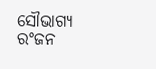ସୌଭାଗ୍ୟ ରଂଜନ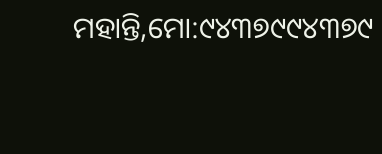ମହାନ୍ତି,ମୋ:୯୪୩୭୯୯୪୩୭୯